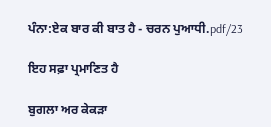ਪੰਨਾ:ਏਕ ਬਾਰ ਕੀ ਬਾਤ ਹੈ - ਚਰਨ ਪੁਆਧੀ.pdf/23

ਇਹ ਸਫ਼ਾ ਪ੍ਰਮਾਣਿਤ ਹੈ

ਬੁਗਲਾ ਅਰ ਕੇਕੜਾ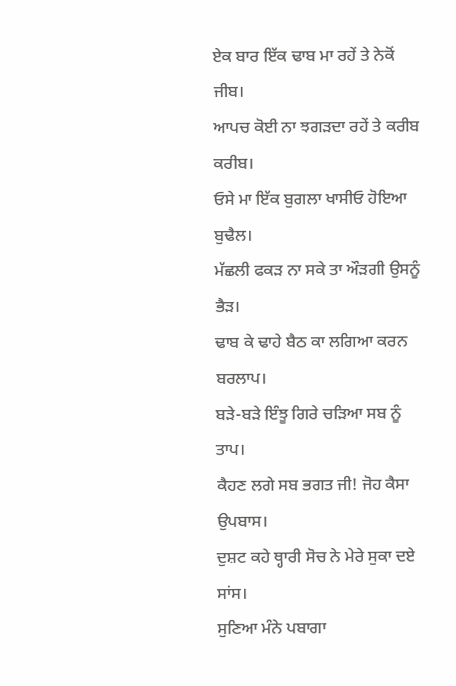ਏਕ ਬਾਰ ਇੱਕ ਢਾਬ ਮਾ ਰਹੇਂ ਤੇ ਨੇਕੋਂ ਜੀਬ।
ਆਪਚ ਕੋਈ ਨਾ ਝਗੜਦਾ ਰਹੇਂ ਤੇ ਕਰੀਬ ਕਰੀਬ।
ਓਸੇ ਮਾ ਇੱਕ ਬੁਗਲਾ ਖਾਸੀਓ ਹੋਇਆ ਬੁਢੈਲ।
ਮੱਛਲੀ ਫਕੜ ਨਾ ਸਕੇ ਤਾ ਔੜਗੀ ਉਸਨੂੰ ਭੈੜ।
ਢਾਬ ਕੇ ਢਾਹੇ ਬੈਠ ਕਾ ਲਗਿਆ ਕਰਨ ਬਰਲਾਪ।
ਬੜੇ-ਬੜੇ ਇੰਝੂ ਗਿਰੇ ਚੜਿਆ ਸਬ ਨੂੰ ਤਾਪ।
ਕੈਹਣ ਲਗੇ ਸਬ ਭਗਤ ਜੀ! ਜੋਹ ਕੈਸਾ ਉਪਬਾਸ।
ਦੁਸ਼ਟ ਕਹੇ ਥ੍ਹਾਰੀ ਸੋਚ ਨੇ ਮੇਰੇ ਸੁਕਾ ਦਏ ਸਾਂਸ।
ਸੁਣਿਆ ਮੰਨੇ ਪਬਾਗਾ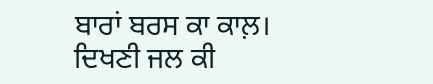ਬਾਰਾਂ ਬਰਸ ਕਾ ਕਾਲ਼।
ਦਿਖਣੀ ਜਲ ਕੀ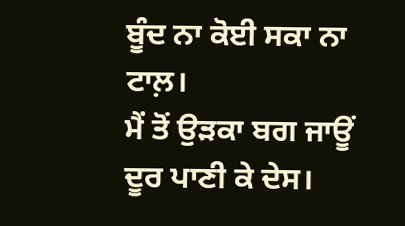ਬੂੰਦ ਨਾ ਕੋਈ ਸਕਾ ਨਾ ਟਾਲ਼।
ਮੈਂ ਤੋਂ ਉੜਕਾ ਬਗ ਜਾਊਂ ਦੂਰ ਪਾਣੀ ਕੇ ਦੇਸ।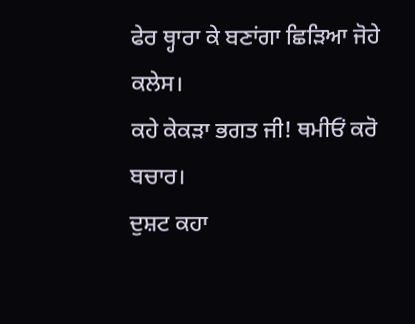ਫੇਰ ਥ੍ਹਾਰਾ ਕੇ ਬਣਾਂਗਾ ਛਿੜਿਆ ਜੋਹੇ ਕਲੇਸ।
ਕਹੇ ਕੇਕੜਾ ਭਗਤ ਜੀ! ਥਮੀਓਂ ਕਰੋ ਬਚਾਰ।
ਦੁਸ਼ਟ ਕਹਾ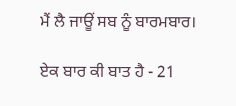ਮੈਂ ਲੈ ਜਾਊਂ ਸਬ ਨੂੰ ਬਾਰਮਬਾਰ।

ਏਕ ਬਾਰ ਕੀ ਬਾਤ ਹੈ - 21